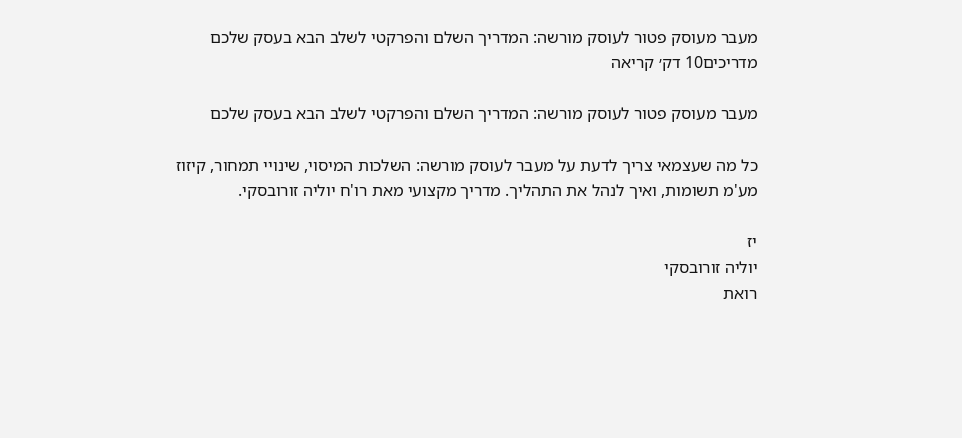מעבר מעוסק פטור לעוסק מורשה: המדריך השלם והפרקטי לשלב הבא בעסק שלכם
מדריכים10 דק׳ קריאה

מעבר מעוסק פטור לעוסק מורשה: המדריך השלם והפרקטי לשלב הבא בעסק שלכם

כל מה שעצמאי צריך לדעת על מעבר לעוסק מורשה: השלכות המיסוי, שינויי תמחור, קיזוז מע'מ תשומות, ואיך לנהל את התהליך. מדריך מקצועי מאת רו'ח יוליה זורובסקי.

יז
יוליה זורובסקי
רואת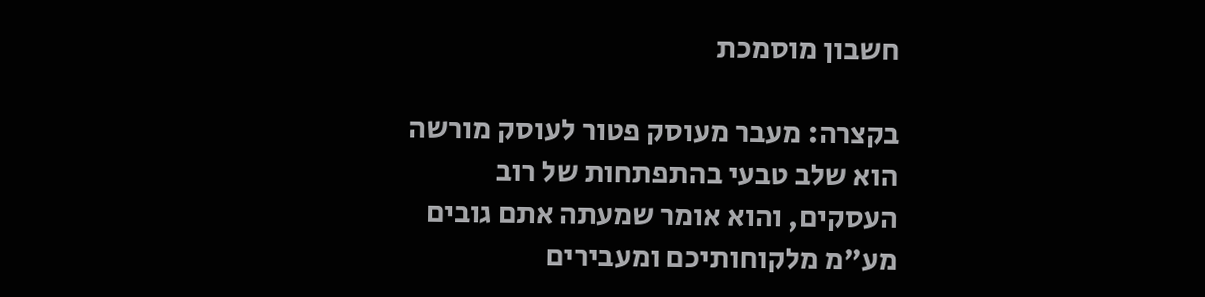חשבון מוסמכת

בקצרה: מעבר מעוסק פטור לעוסק מורשה הוא שלב טבעי בהתפתחות של רוב העסקים, והוא אומר שמעתה אתם גובים מע"מ מלקוחותיכם ומעבירים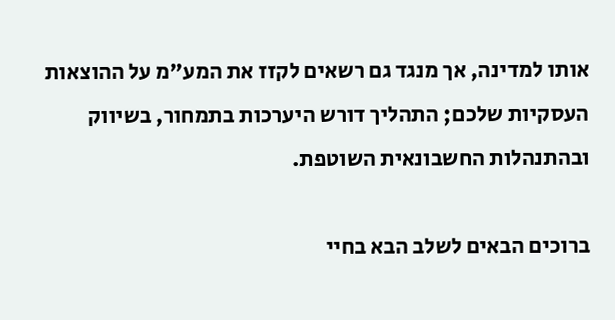אותו למדינה, אך מנגד גם רשאים לקזז את המע"מ על ההוצאות העסקיות שלכם; התהליך דורש היערכות בתמחור, בשיווק ובהתנהלות החשבונאית השוטפת.

ברוכים הבאים לשלב הבא בחיי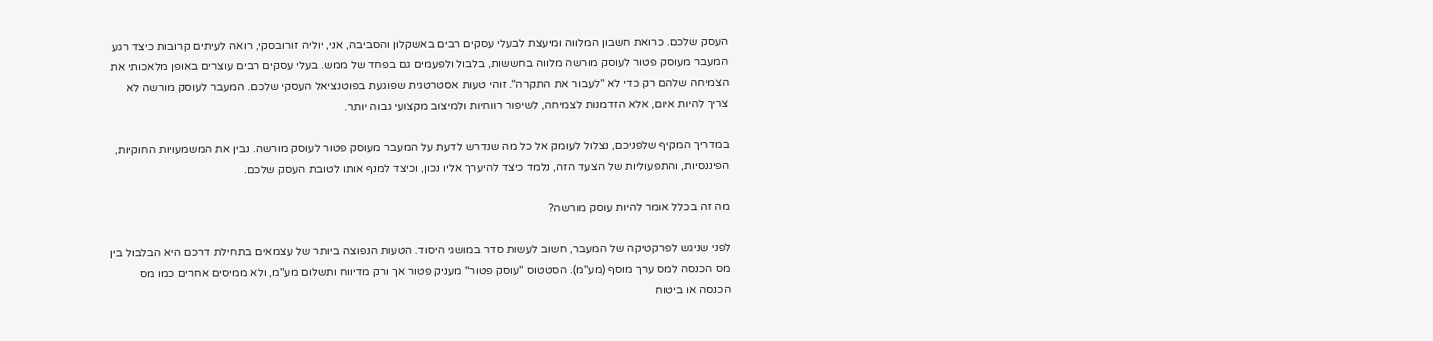העסק שלכם. כרואת חשבון המלווה ומיעצת לבעלי עסקים רבים באשקלון והסביבה, אני, יוליה זורובסקי, רואה לעיתים קרובות כיצד רגע המעבר מעוסק פטור לעוסק מורשה מלווה בחששות, בלבול ולפעמים גם בפחד של ממש. בעלי עסקים רבים עוצרים באופן מלאכותי את הצמיחה שלהם רק כדי לא "לעבור את התקרה". זוהי טעות אסטרטגית שפוגעת בפוטנציאל העסקי שלכם. המעבר לעוסק מורשה לא צריך להיות איום, אלא הזדמנות לצמיחה, לשיפור רווחיות ולמיצוב מקצועי גבוה יותר.

במדריך המקיף שלפניכם, נצלול לעומק אל כל מה שנדרש לדעת על המעבר מעוסק פטור לעוסק מורשה. נבין את המשמעויות החוקיות, הפיננסיות, והתפעוליות של הצעד הזה, נלמד כיצד להיערך אליו נכון, וכיצד למנף אותו לטובת העסק שלכם.

מה זה בכלל אומר להיות עוסק מורשה?

לפני שניגש לפרקטיקה של המעבר, חשוב לעשות סדר במושגי היסוד. הטעות הנפוצה ביותר של עצמאים בתחילת דרכם היא הבלבול בין מס הכנסה למס ערך מוסף (מע"מ). הסטטוס "עוסק פטור" מעניק פטור אך ורק מדיווח ותשלום מע"מ, ולא ממיסים אחרים כמו מס הכנסה או ביטוח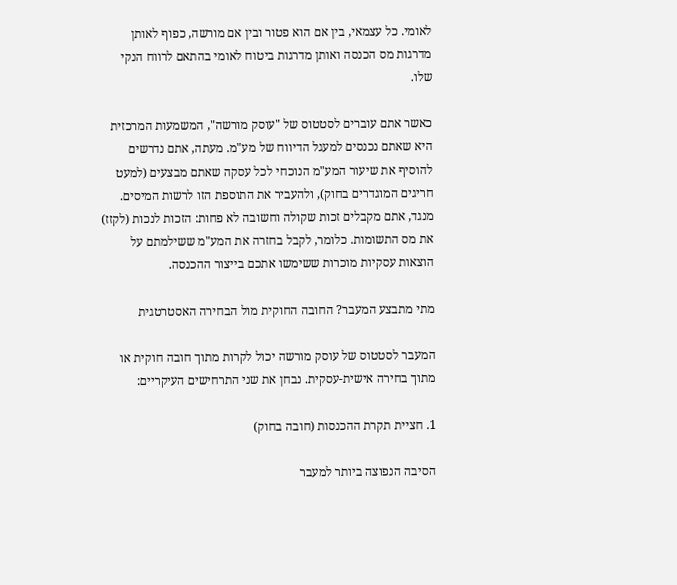לאומי. כל עצמאי, בין אם הוא פטור ובין אם מורשה, כפוף לאותן מדרגות מס הכנסה ואותן מדרגות ביטוח לאומי בהתאם לרווח הנקי שלו.

כאשר אתם עוברים לסטטוס של "עוסק מורשה", המשמעות המרכזית היא שאתם נכנסים למעגל הדיווח של מע"מ. מעתה, אתם נדרשים להוסיף את שיעור המע"מ הנוכחי לכל עסקה שאתם מבצעים (למעט חריגים המוגדרים בחוק), ולהעביר את התוספת הזו לרשות המיסים. מנגד, אתם מקבלים זכות שקולה וחשובה לא פחות: הזכות לנכות (לקזז) את מס התשומות. כלומר, לקבל בחזרה את המע"מ ששילמתם על הוצאות עסקיות מוכרות ששימשו אתכם בייצור ההכנסה.

מתי מתבצע המעבר? החובה החוקית מול הבחירה האסטרטגית

המעבר לסטטוס של עוסק מורשה יכול לקרות מתוך חובה חוקית או מתוך בחירה אישית-עסקית. נבחן את שני התרחישים העיקריים:

1. חציית תקרת ההכנסות (חובה בחוק)

הסיבה הנפוצה ביותר למעבר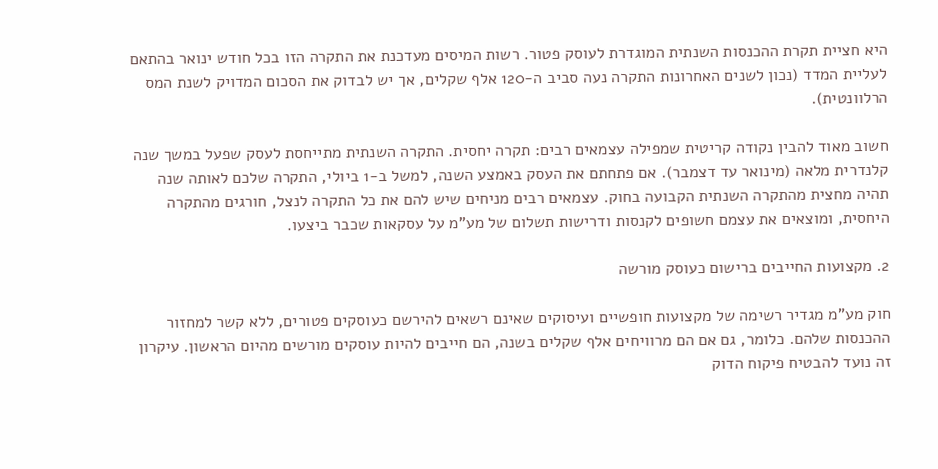היא חציית תקרת ההכנסות השנתית המוגדרת לעוסק פטור. רשות המיסים מעדכנת את התקרה הזו בכל חודש ינואר בהתאם לעליית המדד (נכון לשנים האחרונות התקרה נעה סביב ה-120 אלף שקלים, אך יש לבדוק את הסכום המדויק לשנת המס הרלוונטית).

חשוב מאוד להבין נקודה קריטית שמפילה עצמאים רבים: תקרה יחסית. התקרה השנתית מתייחסת לעסק שפעל במשך שנה קלנדרית מלאה (מינואר עד דצמבר). אם פתחתם את העסק באמצע השנה, למשל ב-1 ביולי, התקרה שלכם לאותה שנה תהיה מחצית מהתקרה השנתית הקבועה בחוק. עצמאים רבים מניחים שיש להם את כל התקרה לנצל, חורגים מהתקרה היחסית, ומוצאים את עצמם חשופים לקנסות ודרישות תשלום של מע"מ על עסקאות שכבר ביצעו.

2. מקצועות החייבים ברישום כעוסק מורשה

חוק מע"מ מגדיר רשימה של מקצועות חופשיים ועיסוקים שאינם רשאים להירשם כעוסקים פטורים, ללא קשר למחזור ההכנסות שלהם. כלומר, גם אם הם מרוויחים אלף שקלים בשנה, הם חייבים להיות עוסקים מורשים מהיום הראשון. עיקרון זה נועד להבטיח פיקוח הדוק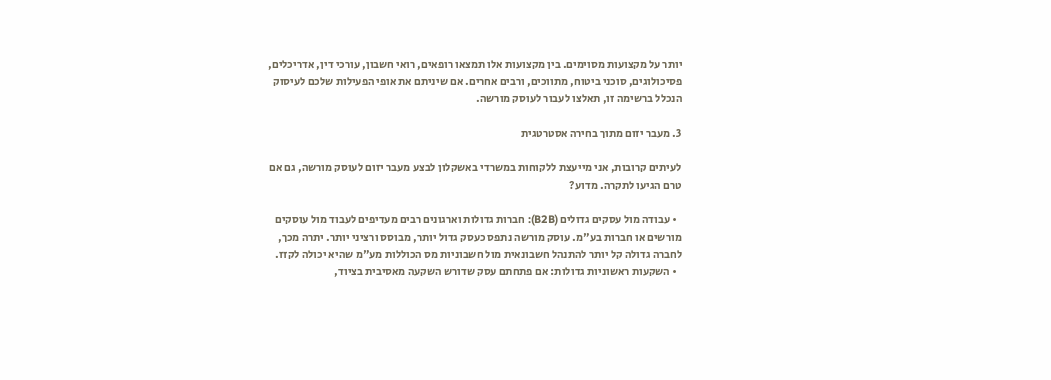יותר על מקצועות מסוימים. בין מקצועות אלו תמצאו רופאים, רואי חשבון, עורכי דין, אדריכלים, פסיכולוגים, סוכני ביטוח, מתווכים, ורבים אחרים. אם שיניתם את אופי הפעילות שלכם לעיסוק הנכלל ברשימה זו, תאלצו לעבור לעוסק מורשה.

3. מעבר יזום מתוך בחירה אסטרטגית

לעיתים קרובות, אני מייעצת ללקוחות במשרדי באשקלון לבצע מעבר יזום לעוסק מורשה, גם אם טרם הגיעו לתקרה. מדוע?

  • עבודה מול עסקים גדולים (B2B): חברות גדולות וארגונים רבים מעדיפים לעבוד מול עוסקים מורשים או חברות בע"מ. עוסק מורשה נתפס כעסק גדול יותר, מבוסס ורציני יותר. יתרה מכך, לחברה גדולה קל יותר להתנהל חשבונאית מול חשבוניות מס הכוללות מע"מ שהיא יכולה לקזז.
  • השקעות ראשוניות גדולות: אם פתחתם עסק שדורש השקעה מאסיבית בציוד,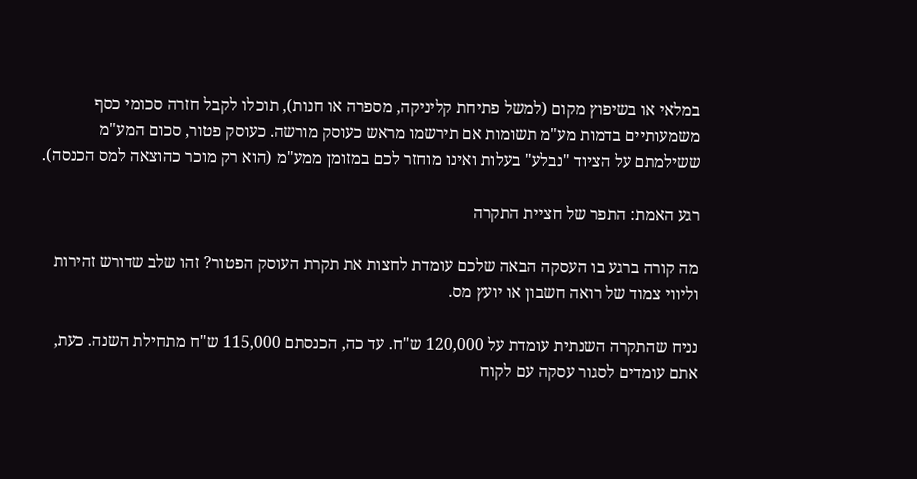במלאי או בשיפוץ מקום (למשל פתיחת קליניקה, מספרה או חנות), תוכלו לקבל חזרה סכומי כסף משמעותיים בדמות מע"מ תשומות אם תירשמו מראש כעוסק מורשה. כעוסק פטור, סכום המע"מ ששילמתם על הציוד "נבלע" בעלות ואינו מוחזר לכם במזומן ממע"מ (הוא רק מוכר כהוצאה למס הכנסה).

רגע האמת: התפר של חציית התקרה

מה קורה ברגע בו העסקה הבאה שלכם עומדת לחצות את תקרת העוסק הפטור? זהו שלב שדורש זהירות וליווי צמוד של רואה חשבון או יועץ מס.

נניח שהתקרה השנתית עומדת על 120,000 ש"ח. עד כה, הכנסתם 115,000 ש"ח מתחילת השנה. כעת, אתם עומדים לסגור עסקה עם לקוח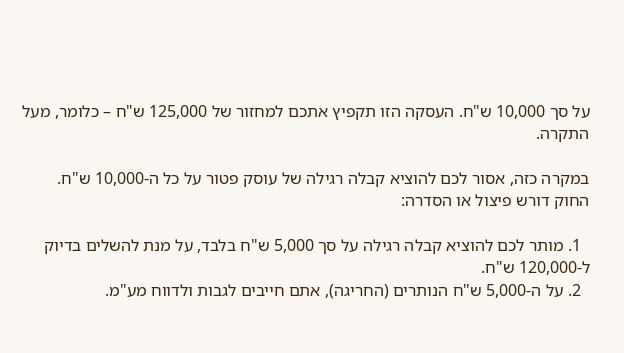על סך 10,000 ש"ח. העסקה הזו תקפיץ אתכם למחזור של 125,000 ש"ח – כלומר, מעל התקרה.

במקרה כזה, אסור לכם להוציא קבלה רגילה של עוסק פטור על כל ה-10,000 ש"ח. החוק דורש פיצול או הסדרה:

  1. מותר לכם להוציא קבלה רגילה על סך 5,000 ש"ח בלבד, על מנת להשלים בדיוק ל-120,000 ש"ח.
  2. על ה-5,000 ש"ח הנותרים (החריגה), אתם חייבים לגבות ולדווח מע"מ.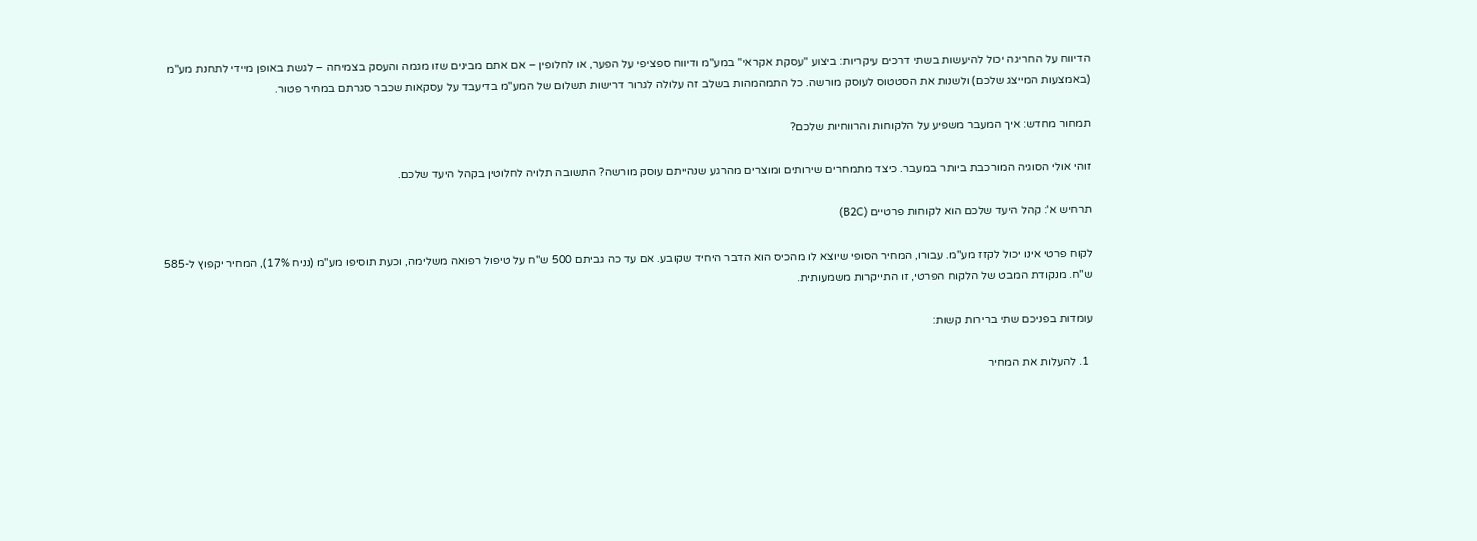הדיווח על החריגה יכול להיעשות בשתי דרכים עיקריות: ביצוע "עסקת אקראי" במע"מ ודיווח ספציפי על הפער, או לחלופין – אם אתם מבינים שזו מגמה והעסק בצמיחה – לגשת באופן מיידי לתחנת מע"מ (באמצעות המייצג שלכם) ולשנות את הסטטוס לעוסק מורשה. כל התמהמהות בשלב זה עלולה לגרור דרישות תשלום של המע"מ בדיעבד על עסקאות שכבר סגרתם במחיר פטור.

תמחור מחדש: איך המעבר משפיע על הלקוחות והרווחיות שלכם?

זוהי אולי הסוגיה המורכבת ביותר במעבר. כיצד מתמחרים שירותים ומוצרים מהרגע שנהייתם עוסק מורשה? התשובה תלויה לחלוטין בקהל היעד שלכם.

תרחיש א': קהל היעד שלכם הוא לקוחות פרטיים (B2C)

לקוח פרטי אינו יכול לקזז מע"מ. עבורו, המחיר הסופי שיוצא לו מהכיס הוא הדבר היחיד שקובע. אם עד כה גביתם 500 ש"ח על טיפול רפואה משלימה, וכעת תוסיפו מע"מ (נניח 17%), המחיר יקפוץ ל-585 ש"ח. מנקודת המבט של הלקוח הפרטי, זו התייקרות משמעותית.

עומדות בפניכם שתי ברירות קשות:

  1. להעלות את המחיר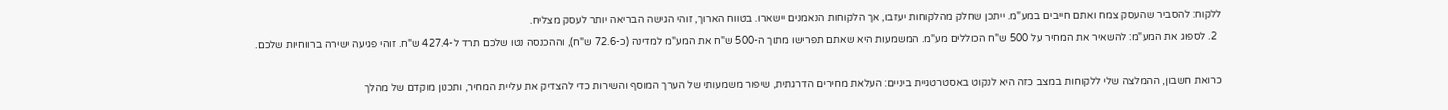ללקוח: להסביר שהעסק צמח ואתם חייבים במע"מ. ייתכן שחלק מהלקוחות יעזבו, אך הלקוחות הנאמנים יישארו. בטווח הארוך, זוהי הגישה הבריאה יותר לעסק מצליח.
  2. לספוג את המע"מ: להשאיר את המחיר על 500 ש"ח הכוללים מע"מ. המשמעות היא שאתם תפרישו מתוך ה-500 ש"ח את המע"מ למדינה (כ-72.6 ש"ח), וההכנסה נטו שלכם תרד ל-427.4 ש"ח. זוהי פגיעה ישירה ברווחיות שלכם.

כרואת חשבון, ההמלצה שלי ללקוחות במצב כזה היא לנקוט באסטרטגיית ביניים: העלאת מחירים הדרגתית, שיפור משמעותי של הערך המוסף והשירות כדי להצדיק את עליית המחיר, ותכנון מוקדם של מהלך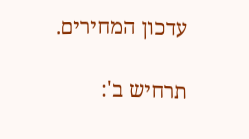עדכון המחירים.

תרחיש ב':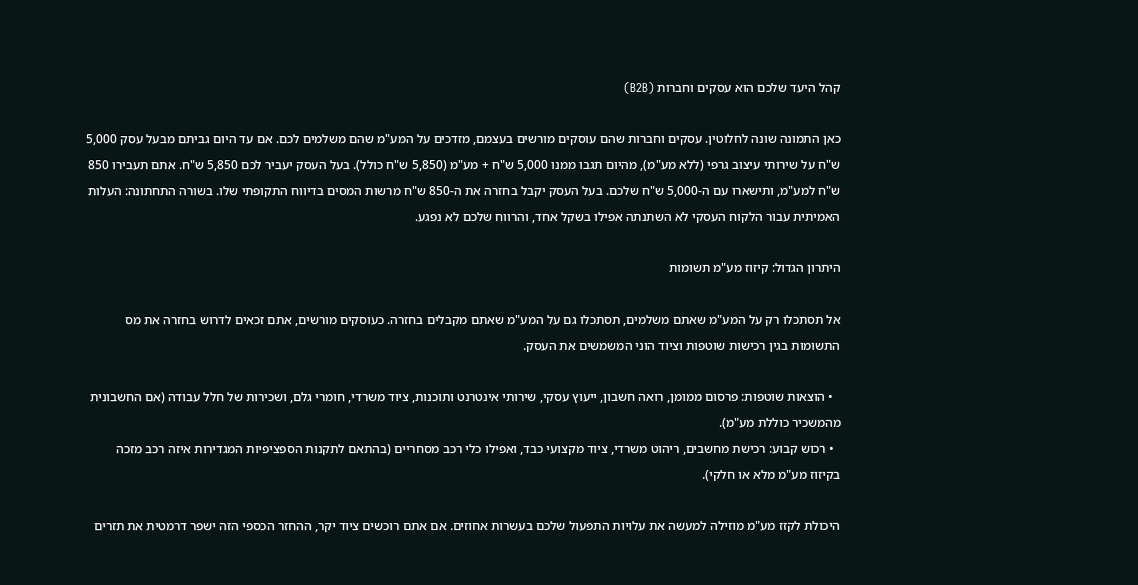קהל היעד שלכם הוא עסקים וחברות (B2B)

כאן התמונה שונה לחלוטין. עסקים וחברות שהם עוסקים מורשים בעצמם, מזדכים על המע"מ שהם משלמים לכם. אם עד היום גביתם מבעל עסק 5,000 ש"ח על שירותי עיצוב גרפי (ללא מע"מ), מהיום תגבו ממנו 5,000 ש"ח + מע"מ (5,850 ש"ח כולל). בעל העסק יעביר לכם 5,850 ש"ח. אתם תעבירו 850 ש"ח למע"מ, ותישארו עם ה-5,000 ש"ח שלכם. בעל העסק יקבל בחזרה את ה-850 ש"ח מרשות המסים בדיווח התקופתי שלו. בשורה התחתונה: העלות האמיתית עבור הלקוח העסקי לא השתנתה אפילו בשקל אחד, והרווח שלכם לא נפגע.

היתרון הגדול: קיזוז מע"מ תשומות

אל תסתכלו רק על המע"מ שאתם משלמים, תסתכלו גם על המע"מ שאתם מקבלים בחזרה. כעוסקים מורשים, אתם זכאים לדרוש בחזרה את מס התשומות בגין רכישות שוטפות וציוד הוני המשמשים את העסק.

  • הוצאות שוטפות: פרסום ממומן, רואה חשבון, ייעוץ עסקי, שירותי אינטרנט ותוכנות, ציוד משרדי, חומרי גלם, ושכירות של חלל עבודה (אם החשבונית מהמשכיר כוללת מע"מ).
  • רכוש קבוע: רכישת מחשבים, ריהוט משרדי, ציוד מקצועי כבד, ואפילו כלי רכב מסחריים (בהתאם לתקנות הספציפיות המגדירות איזה רכב מזכה בקיזוז מע"מ מלא או חלקי).

היכולת לקזז מע"מ מוזילה למעשה את עלויות התפעול שלכם בעשרות אחוזים. אם אתם רוכשים ציוד יקר, ההחזר הכספי הזה ישפר דרמטית את תזרים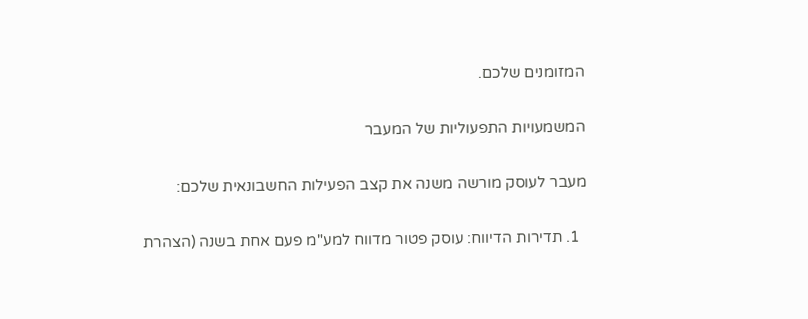המזומנים שלכם.

המשמעויות התפעוליות של המעבר

מעבר לעוסק מורשה משנה את קצב הפעילות החשבונאית שלכם:

  1. תדירות הדיווח: עוסק פטור מדווח למע"מ פעם אחת בשנה (הצהרת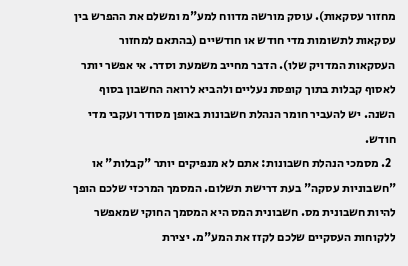מחזור עסקאות). עוסק מורשה מדווח למע"מ ומשלם את ההפרש בין עסקאות לתשומות מדי חודש או חודשיים (בהתאם למחזור העסקאות המדויק שלו). הדבר מחייב משמעת וסדר. אי אפשר יותר לאסוף קבלות בתוך קופסת נעליים ולהביא לרואה החשבון בסוף השנה. יש להעביר חומר הנהלת חשבונות באופן מסודר ועקבי מדי חודש.
  2. מסמכי הנהלת חשבונות: אתם לא מנפיקים יותר "קבלות" או "חשבוניות עסקה" בעת דרישת תשלום. המסמך המרכזי שלכם הופך להיות חשבונית מס. חשבונית המס היא המסמך החוקי שמאפשר ללקוחות העסקיים שלכם לקזז את המע"מ. יצירת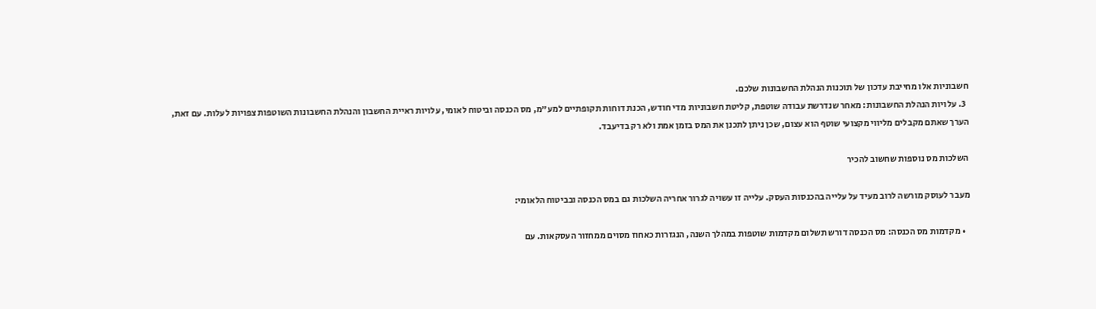חשבוניות אלו מחייבת עדכון של תוכנות הנהלת החשבונות שלכם.
  3. עלויות הנהלת החשבונות: מאחר שנדרשת עבודה שוטפת, קליטת חשבוניות מדי חודש, הכנת דוחות תקופתיים למע"מ, מס הכנסה וביטוח לאומי, עלויות ראיית החשבון והנהלת החשבונות השוטפות צפויות לעלות. עם זאת, הערך שאתם מקבלים מליווי מקצועי שוטף הוא עצום, שכן ניתן לתכנן את המס בזמן אמת ולא רק בדיעבד.

השלכות מס נוספות שחשוב להכיר

מעבר לעוסק מורשה לרוב מעיד על עלייה בהכנסות העסק. עלייה זו עשויה לגרור אחריה השלכות גם במס הכנסה ובביטוח הלאומי:

  • מקדמות מס הכנסה: מס הכנסה דורש תשלום מקדמות שוטפות במהלך השנה, הנגזרות כאחוז מסוים ממחזור העסקאות. עם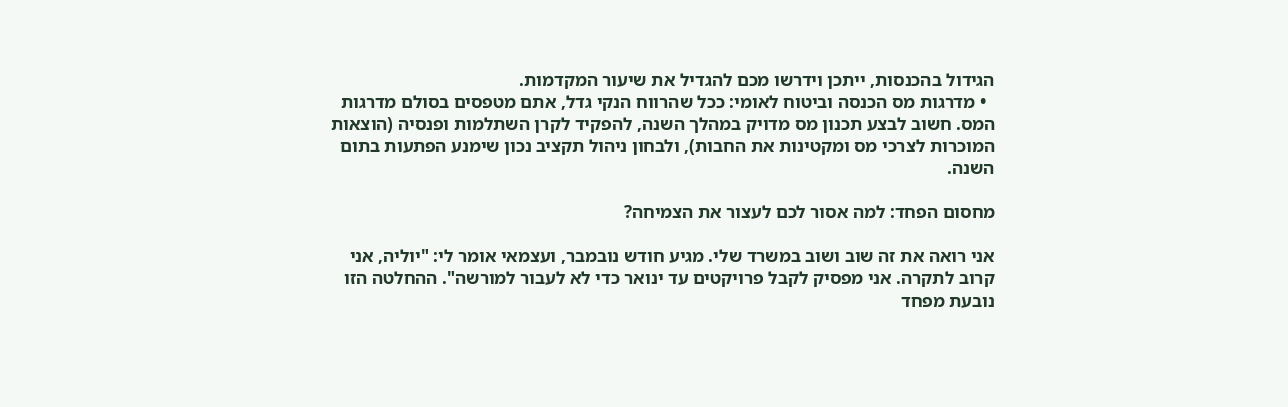הגידול בהכנסות, ייתכן וידרשו מכם להגדיל את שיעור המקדמות.
  • מדרגות מס הכנסה וביטוח לאומי: ככל שהרווח הנקי גדל, אתם מטפסים בסולם מדרגות המס. חשוב לבצע תכנון מס מדויק במהלך השנה, להפקיד לקרן השתלמות ופנסיה (הוצאות המוכרות לצרכי מס ומקטינות את החבות), ולבחון ניהול תקציב נכון שימנע הפתעות בתום השנה.

מחסום הפחד: למה אסור לכם לעצור את הצמיחה?

אני רואה את זה שוב ושוב במשרד שלי. מגיע חודש נובמבר, ועצמאי אומר לי: "יוליה, אני קרוב לתקרה. אני מפסיק לקבל פרויקטים עד ינואר כדי לא לעבור למורשה". ההחלטה הזו נובעת מפחד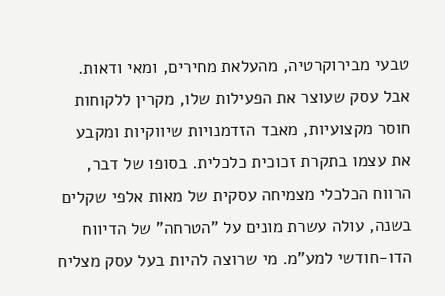טבעי מבירוקרטיה, מהעלאת מחירים, ומאי ודאות. אבל עסק שעוצר את הפעילות שלו, מקרין ללקוחות חוסר מקצועיות, מאבד הזדמנויות שיווקיות ומקבע את עצמו בתקרת זכוכית כלכלית. בסופו של דבר, הרווח הכלכלי מצמיחה עסקית של מאות אלפי שקלים בשנה, עולה עשרת מונים על "הטרחה" של הדיווח הדו-חודשי למע"מ. מי שרוצה להיות בעל עסק מצליח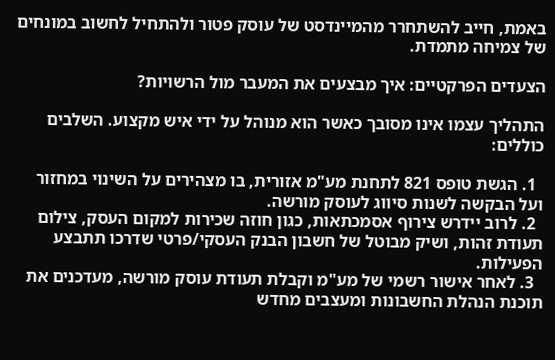באמת, חייב להשתחרר מהמיינדסט של עוסק פטור ולהתחיל לחשוב במונחים של צמיחה מתמדת.

הצעדים הפרקטיים: איך מבצעים את המעבר מול הרשויות?

התהליך עצמו אינו מסובך כאשר הוא מנוהל על ידי איש מקצוע. השלבים כוללים:

  1. הגשת טופס 821 לתחנת מע"מ אזורית, בו מצהירים על השינוי במחזור ועל הבקשה לשנות סיווג לעוסק מורשה.
  2. לרוב יידרש צירוף אסמכתאות, כגון חוזה שכירות למקום העסק, צילום תעודת זהות, ושיק מבוטל של חשבון הבנק העסקי/פרטי שדרכו תתבצע הפעילות.
  3. לאחר אישור רשמי של מע"מ וקבלת תעודת עוסק מורשה, מעדכנים את תוכנת הנהלת החשבונות ומעצבים מחדש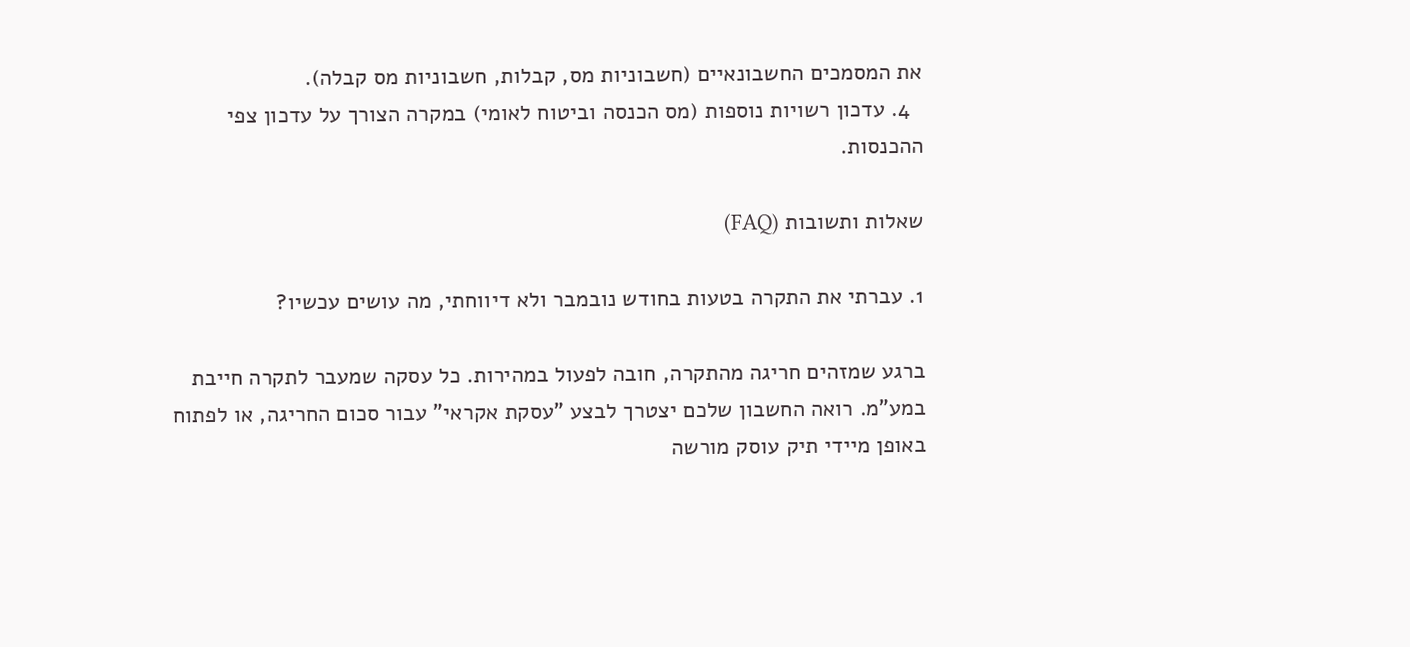את המסמכים החשבונאיים (חשבוניות מס, קבלות, חשבוניות מס קבלה).
  4. עדכון רשויות נוספות (מס הכנסה וביטוח לאומי) במקרה הצורך על עדכון צפי ההכנסות.

שאלות ותשובות (FAQ)

1. עברתי את התקרה בטעות בחודש נובמבר ולא דיווחתי, מה עושים עכשיו?

ברגע שמזהים חריגה מהתקרה, חובה לפעול במהירות. כל עסקה שמעבר לתקרה חייבת במע"מ. רואה החשבון שלכם יצטרך לבצע "עסקת אקראי" עבור סכום החריגה, או לפתוח באופן מיידי תיק עוסק מורשה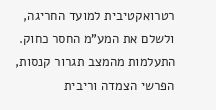רטרואקטיבית למועד החריגה, ולשלם את המע"מ החסר כחוק. התעלמות מהמצב תגרור קנסות, הפרשי הצמדה וריבית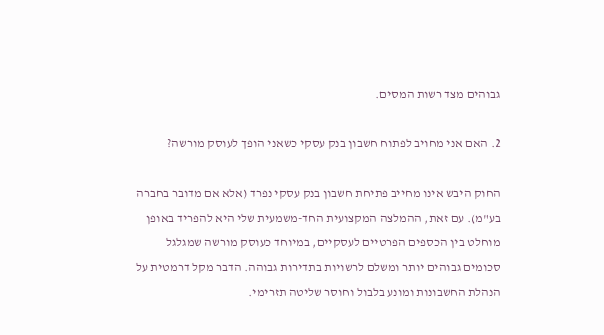גבוהים מצד רשות המסים.

2. האם אני מחויב לפתוח חשבון בנק עסקי כשאני הופך לעוסק מורשה?

החוק היבש אינו מחייב פתיחת חשבון בנק עסקי נפרד (אלא אם מדובר בחברה בע"מ). עם זאת, ההמלצה המקצועית החד-משמעית שלי היא להפריד באופן מוחלט בין הכספים הפרטיים לעסקיים, במיוחד כעוסק מורשה שמגלגל סכומים גבוהים יותר ומשלם לרשויות בתדירות גבוהה. הדבר מקל דרמטית על הנהלת החשבונות ומונע בלבול וחוסר שליטה תזרימי.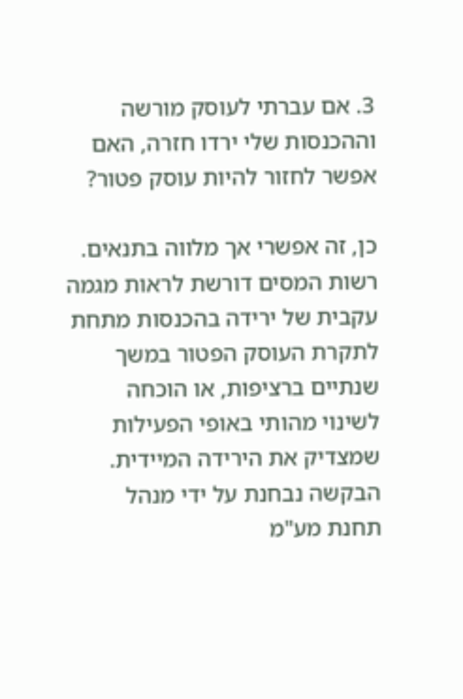3. אם עברתי לעוסק מורשה וההכנסות שלי ירדו חזרה, האם אפשר לחזור להיות עוסק פטור?

כן, זה אפשרי אך מלווה בתנאים. רשות המסים דורשת לראות מגמה עקבית של ירידה בהכנסות מתחת לתקרת העוסק הפטור במשך שנתיים ברציפות, או הוכחה לשינוי מהותי באופי הפעילות שמצדיק את הירידה המיידית. הבקשה נבחנת על ידי מנהל תחנת מע"מ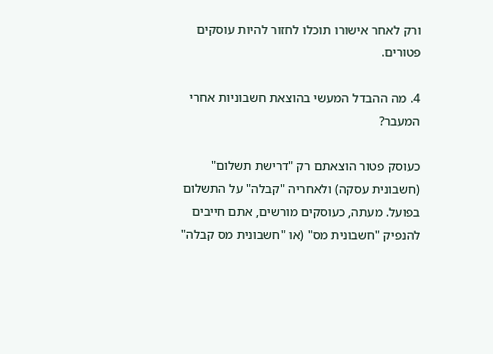ורק לאחר אישורו תוכלו לחזור להיות עוסקים פטורים.

4. מה ההבדל המעשי בהוצאת חשבוניות אחרי המעבר?

כעוסק פטור הוצאתם רק "דרישת תשלום" (חשבונית עסקה) ולאחריה "קבלה" על התשלום בפועל. מעתה, כעוסקים מורשים, אתם חייבים להנפיק "חשבונית מס" (או "חשבונית מס קבלה"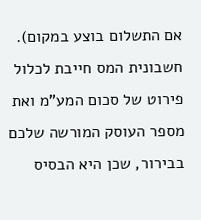אם התשלום בוצע במקום). חשבונית המס חייבת לכלול פירוט של סכום המע"מ ואת מספר העוסק המורשה שלכם בבירור, שכן היא הבסיס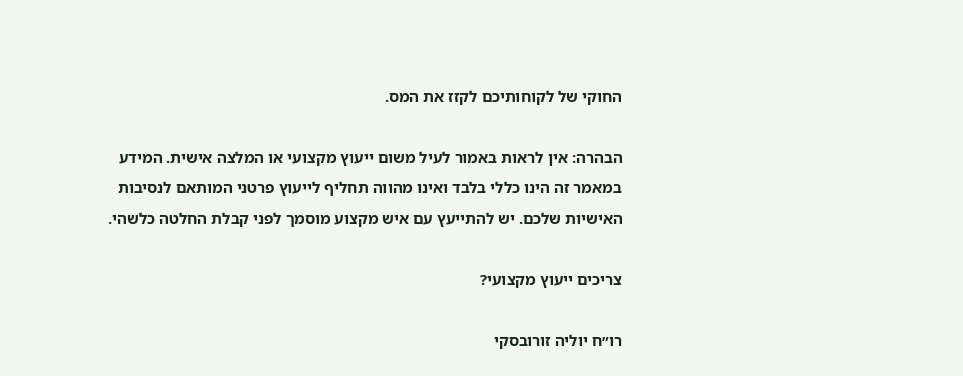החוקי של לקוחותיכם לקזז את המס.

הבהרה: אין לראות באמור לעיל משום ייעוץ מקצועי או המלצה אישית. המידע במאמר זה הינו כללי בלבד ואינו מהווה תחליף לייעוץ פרטני המותאם לנסיבות האישיות שלכם. יש להתייעץ עם איש מקצוע מוסמך לפני קבלת החלטה כלשהי.

צריכים ייעוץ מקצועי?

רו״ח יוליה זורובסקי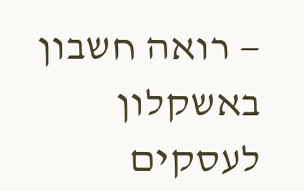— רואה חשבון באשקלון לעסקים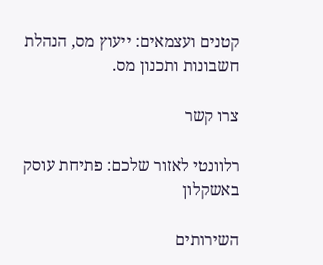קטנים ועצמאים: ייעוץ מס, הנהלת חשבונות ותכנון מס.

צרו קשר

רלוונטי לאזור שלכם: פתיחת עוסק באשקלון

השירותים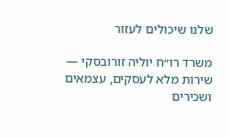שלנו שיכולים לעזור

משרד רו״ח יוליה זורובסקי — שירות מלא לעסקים, עצמאים ושכירים